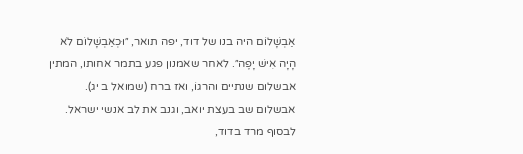אַבְשָׁלוֹם היה בנו של דוד, יפה תואר, ״וּכְאַבְשָׁלוֹם לֹא הָיָה אִישׁ יָפֶה״. לאחר שאמנון פגע בתמר אחותו, המתין אבשלום שנתיים והרגוֹ, ואז ברח (שמואל ב יג).
אבשלום שב בעצת יואב, וגנב את לב אנשי ישראל. לבסוף מרד בדוד,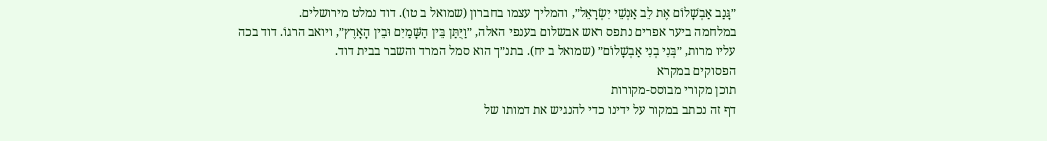״גָּנַב אַבְשָׁלוֹם אֶת לֵב אַנְשֵׁי יִשְׂרָאֵל״, והמליך עצמו בחברון (שמואל ב טו). דוד נמלט מירושלים.
במלחמה ביער אפרים נתפס ראש אבשלום בענפי האלה, ״וַיֻּתַּן בֵּין הַשָּׁמַיִם וּבֵין הָאָרֶץ״, ויואב הרגוֹ. דוד בכה עליו מרות, ״בְּנִי בְנִי אַבְשָׁלוֹם״ (שמואל ב יח). בתנ״ך הוא סמל המרד והשבר בבית דוד.
הפסוקים במקרא
תוכן מקורי מבוסס-מקורות
דף זה נכתב במקור על ידינו כדי להנגיש את דמותו של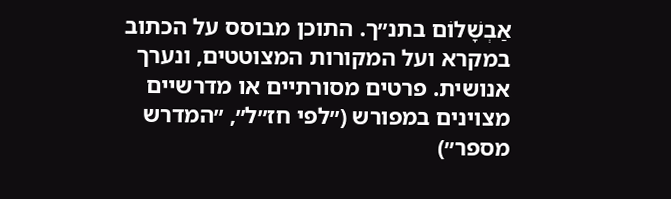אַבְשָׁלוֹם בתנ״ך. התוכן מבוסס על הכתוב במקרא ועל המקורות המצוטטים, ונערך אנושית. פרטים מסורתיים או מדרשיים מצוינים במפורש (״לפי חז״ל״, ״המדרש מספר״)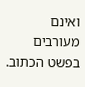ואינם מעורבים בפשט הכתוב.